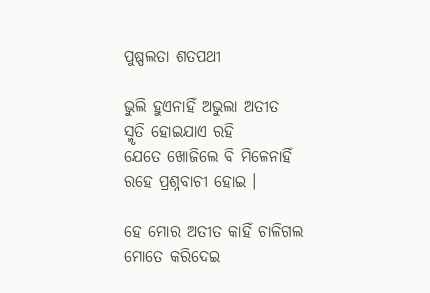ପୁଷ୍ପଲତା ଶତପଥୀ

ଭୁଲି ହୁଏନାହିଁ ଅଭୁଲା ଅତୀତ
ସ୍ମୃତି ହୋଇଯାଏ ରହି
ଯେତେ ଖୋଜିଲେ ବି ମିଳେନାହିଁ
ରହେ ପ୍ରଶ୍ନବାଚୀ ହୋଇ ।

ହେ ମୋର ଅତୀତ କାହିଁ ଚାଳିଗଲ
ମୋତେ କରିଦେଇ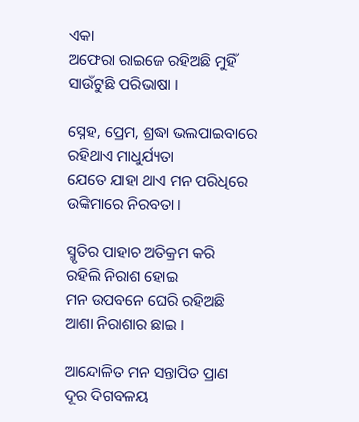ଏକା
ଅଫେରା ରାଇଜେ ରହିଅଛି ମୁହିଁ
ସାଉଁଟୁଛି ପରିଭାଷା ।

ସ୍ନେହ, ପ୍ରେମ, ଶ୍ରଦ୍ଧା ଭଲପାଇବାରେ
ରହିଥାଏ ମାଧୁର୍ଯ୍ୟତା
ଯେତେ ଯାହା ଥାଏ ମନ ପରିଧିରେ
ଉଙ୍କିମାରେ ନିରବତା ।

ସ୍ମୃତିର ପାହାଚ ଅତିକ୍ରମ କରି
ରହିଲି ନିରାଶ ହୋଇ
ମନ ଉପବନେ ଘେରି ରହିଅଛି
ଆଶା ନିରାଶାର ଛାଇ ।

ଆନ୍ଦୋଳିତ ମନ ସନ୍ତାପିତ ପ୍ରାଣ
ଦୂର ଦିଗବଳୟ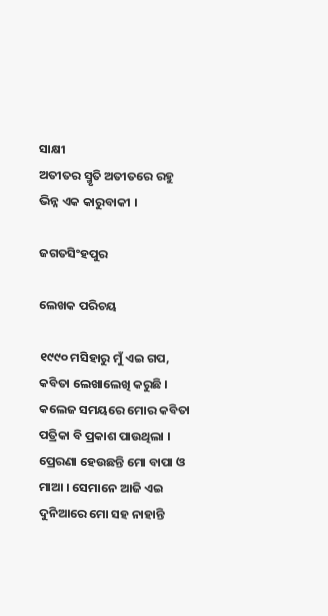ସାକ୍ଷୀ
ଅତୀତର ସ୍ମୃତି ଅତୀତରେ ରହୁ
ଭିନ୍ନ ଏକ କାରୁବାକୀ ।

ଜଗତସିଂହପୁର

ଲେଖକ ପରିଚୟ

୧୯୯୦ ମସିହାରୁ ମୁଁ ଏଇ ଗପ, କବିତା ଲେଖାଲେଖି କରୁଛି । କଲେଜ ସମୟରେ ମୋର କବିତା ପତ୍ରିକା ବି ପ୍ରକାଶ ପାଉଥିଲା । ପ୍ରେରଣା ହେଉଛନ୍ତି ମୋ ବାପା ଓ ମାଆ । ସେମାନେ ଆଜି ଏଇ ଦୁନିଆରେ ମୋ ସହ ନାହାନ୍ତି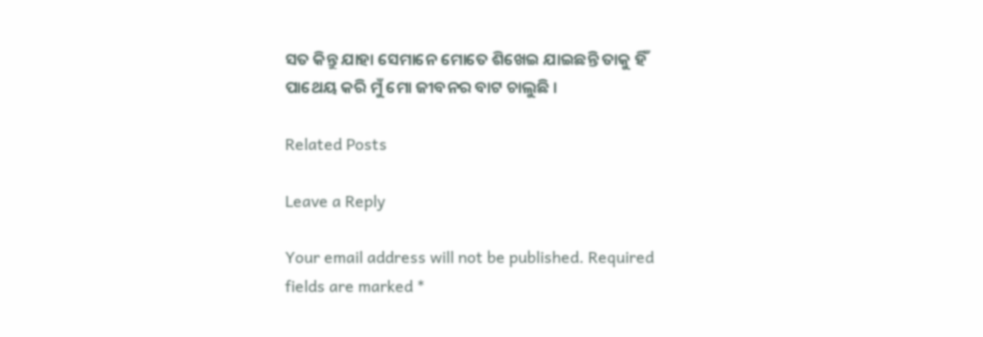ସତ କିନ୍ତୁ ଯାହା ସେମାନେ ମୋତେ ଶିଖେଇ ଯାଇଛନ୍ତି ତାକୁ ହିଁ ପାଥେୟ କରି ମୁଁ ମୋ ଜୀବନର ବାଟ ଚାଲୁଛି ।

Related Posts

Leave a Reply

Your email address will not be published. Required fields are marked *